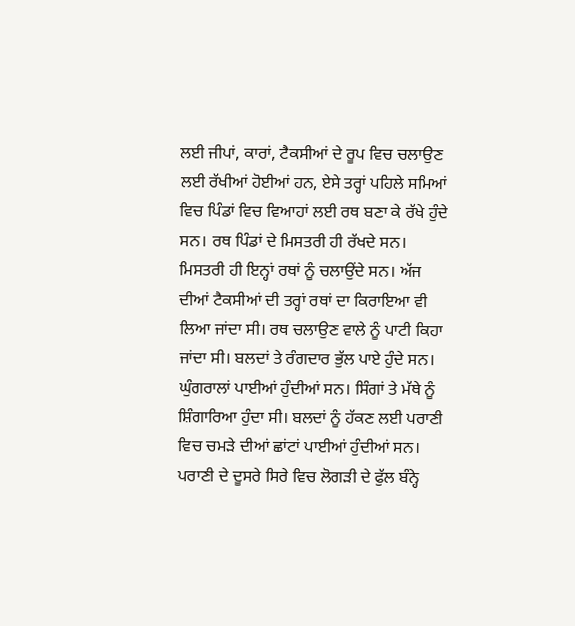ਲਈ ਜੀਪਾਂ, ਕਾਰਾਂ, ਟੈਕਸੀਆਂ ਦੇ ਰੂਪ ਵਿਚ ਚਲਾਉਣ ਲਈ ਰੱਖੀਆਂ ਹੋਈਆਂ ਹਨ, ਏਸੇ ਤਰ੍ਹਾਂ ਪਹਿਲੇ ਸਮਿਆਂ ਵਿਚ ਪਿੰਡਾਂ ਵਿਚ ਵਿਆਹਾਂ ਲਈ ਰਥ ਬਣਾ ਕੇ ਰੱਖੇ ਹੁੰਦੇ ਸਨ। ਰਥ ਪਿੰਡਾਂ ਦੇ ਮਿਸਤਰੀ ਹੀ ਰੱਖਦੇ ਸਨ। ਮਿਸਤਰੀ ਹੀ ਇਨ੍ਹਾਂ ਰਥਾਂ ਨੂੰ ਚਲਾਉਂਦੇ ਸਨ। ਅੱਜ ਦੀਆਂ ਟੈਕਸੀਆਂ ਦੀ ਤਰ੍ਹਾਂ ਰਥਾਂ ਦਾ ਕਿਰਾਇਆ ਵੀ ਲਿਆ ਜਾਂਦਾ ਸੀ। ਰਥ ਚਲਾਉਣ ਵਾਲੇ ਨੂੰ ਪਾਟੀ ਕਿਹਾ ਜਾਂਦਾ ਸੀ। ਬਲਦਾਂ ਤੇ ਰੰਗਦਾਰ ਭੁੱਲ ਪਾਏ ਹੁੰਦੇ ਸਨ। ਘੁੰਗਰਾਲਾਂ ਪਾਈਆਂ ਹੁੰਦੀਆਂ ਸਨ। ਸਿੰਗਾਂ ਤੇ ਮੱਥੇ ਨੂੰ ਸ਼ਿੰਗਾਰਿਆ ਹੁੰਦਾ ਸੀ। ਬਲਦਾਂ ਨੂੰ ਹੱਕਣ ਲਈ ਪਰਾਣੀ ਵਿਚ ਚਮੜੇ ਦੀਆਂ ਛਾਂਟਾਂ ਪਾਈਆਂ ਹੁੰਦੀਆਂ ਸਨ। ਪਰਾਣੀ ਦੇ ਦੂਸਰੇ ਸਿਰੇ ਵਿਚ ਲੋਗੜੀ ਦੇ ਫੁੱਲ ਬੰਨ੍ਹੇ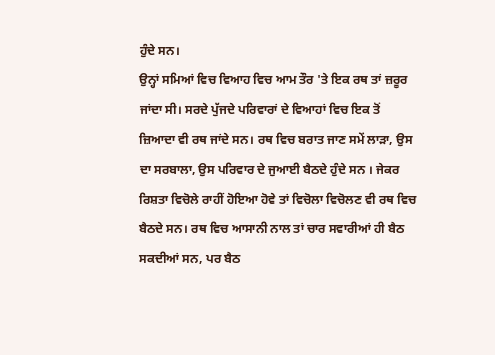ਹੁੰਦੇ ਸਨ।
ਉਨ੍ਹਾਂ ਸਮਿਆਂ ਵਿਚ ਵਿਆਹ ਵਿਚ ਆਮ ਤੌਰ 'ਤੇ ਇਕ ਰਥ ਤਾਂ ਜ਼ਰੂਰ ਜਾਂਦਾ ਸੀ। ਸਰਦੇ ਪੁੱਜਦੇ ਪਰਿਵਾਰਾਂ ਦੇ ਵਿਆਹਾਂ ਵਿਚ ਇਕ ਤੋਂ ਜ਼ਿਆਦਾ ਵੀ ਰਥ ਜਾਂਦੇ ਸਨ। ਰਥ ਵਿਚ ਬਰਾਤ ਜਾਣ ਸਮੇਂ ਲਾੜਾ, ਉਸ ਦਾ ਸਰਬਾਲਾ, ਉਸ ਪਰਿਵਾਰ ਦੇ ਜੁਆਈ ਬੈਠਦੇ ਹੁੰਦੇ ਸਨ । ਜੇਕਰ ਰਿਸ਼ਤਾ ਵਿਚੋਲੇ ਰਾਹੀਂ ਹੋਇਆ ਹੋਵੇ ਤਾਂ ਵਿਚੋਲਾ ਵਿਚੋਲਣ ਵੀ ਰਥ ਵਿਚ ਬੈਠਦੇ ਸਨ। ਰਥ ਵਿਚ ਆਸਾਨੀ ਨਾਲ ਤਾਂ ਚਾਰ ਸਵਾਰੀਆਂ ਹੀ ਬੈਠ ਸਕਦੀਆਂ ਸਨ, ਪਰ ਬੈਠ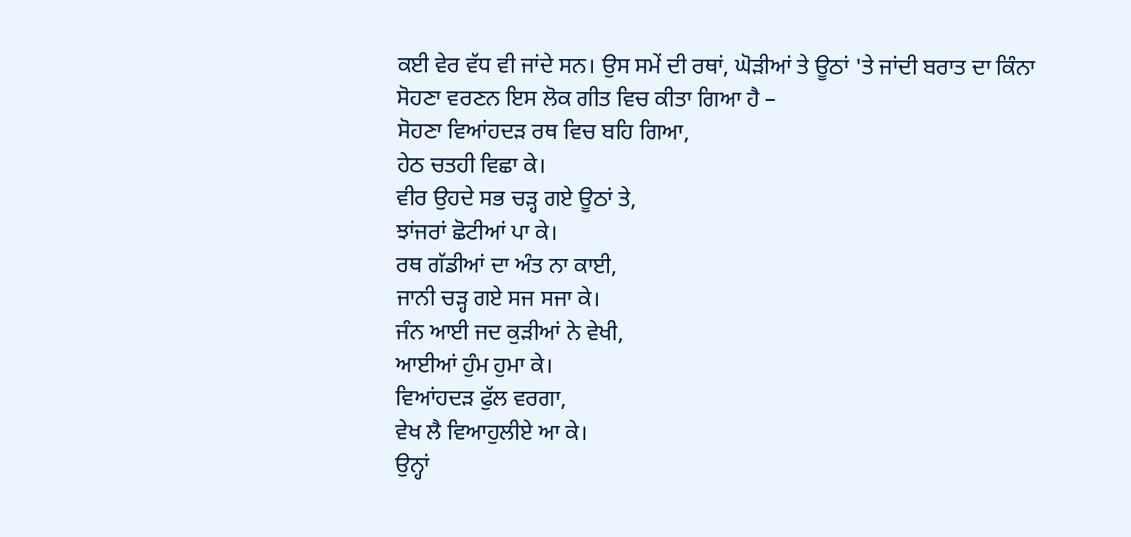ਕਈ ਵੇਰ ਵੱਧ ਵੀ ਜਾਂਦੇ ਸਨ। ਉਸ ਸਮੇਂ ਦੀ ਰਥਾਂ, ਘੋੜੀਆਂ ਤੇ ਊਠਾਂ 'ਤੇ ਜਾਂਦੀ ਬਰਾਤ ਦਾ ਕਿੰਨਾ ਸੋਹਣਾ ਵਰਣਨ ਇਸ ਲੋਕ ਗੀਤ ਵਿਚ ਕੀਤਾ ਗਿਆ ਹੈ –
ਸੋਹਣਾ ਵਿਆਂਹਦੜ ਰਥ ਵਿਚ ਬਹਿ ਗਿਆ,
ਹੇਠ ਚਤਹੀ ਵਿਛਾ ਕੇ।
ਵੀਰ ਉਹਦੇ ਸਭ ਚੜ੍ਹ ਗਏ ਊਠਾਂ ਤੇ,
ਝਾਂਜਰਾਂ ਛੋਟੀਆਂ ਪਾ ਕੇ।
ਰਥ ਗੱਡੀਆਂ ਦਾ ਅੰਤ ਨਾ ਕਾਈ,
ਜਾਨੀ ਚੜ੍ਹ ਗਏ ਸਜ ਸਜਾ ਕੇ।
ਜੰਨ ਆਈ ਜਦ ਕੁੜੀਆਂ ਨੇ ਵੇਖੀ,
ਆਈਆਂ ਹੁੰਮ ਹੁਮਾ ਕੇ।
ਵਿਆਂਹਦੜ ਫੁੱਲ ਵਰਗਾ,
ਵੇਖ ਲੈ ਵਿਆਹੁਲੀਏ ਆ ਕੇ।
ਉਨ੍ਹਾਂ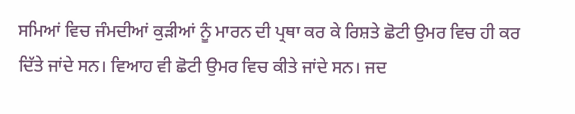ਸਮਿਆਂ ਵਿਚ ਜੰਮਦੀਆਂ ਕੁੜੀਆਂ ਨੂੰ ਮਾਰਨ ਦੀ ਪ੍ਰਥਾ ਕਰ ਕੇ ਰਿਸ਼ਤੇ ਛੋਟੀ ਉਮਰ ਵਿਚ ਹੀ ਕਰ ਦਿੱਤੇ ਜਾਂਦੇ ਸਨ। ਵਿਆਹ ਵੀ ਛੋਟੀ ਉਮਰ ਵਿਚ ਕੀਤੇ ਜਾਂਦੇ ਸਨ। ਜਦ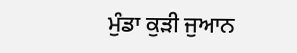ਮੁੰਡਾ ਕੁੜੀ ਜੁਆਨ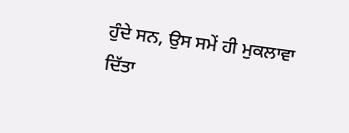ਹੁੰਦੇ ਸਨ, ਉਸ ਸਮੇਂ ਹੀ ਮੁਕਲਾਵਾ ਦਿੱਤਾ